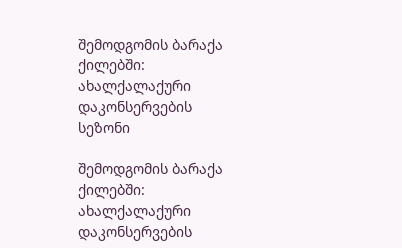შემოდგომის ბარაქა ქილებში: ახალქალაქური დაკონსერვების სეზონი

შემოდგომის ბარაქა ქილებში: ახალქალაქური დაკონსერვების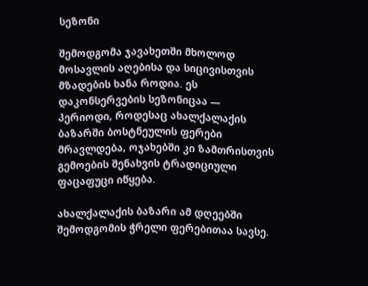სეზონი

შემოდგომა ჯავახეთში მხოლოდ მოსავლის აღებისა და სიცივისთვის მზადების ხანა როდია. ეს დაკონსერვების სეზონიცაა — პერიოდი, როდესაც ახალქალაქის ბაზარში ბოსტნეულის ფერები მრავლდება, ოჯახებში კი ზამთრისთვის გემოების შენახვის ტრადიციული ფაცაფუცი იწყება.

ახალქალაქის ბაზარი ამ დღეებში შემოდგომის ჭრელი ფერებითაა სავსე.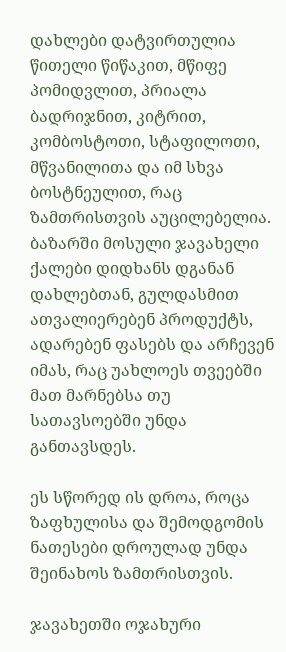დახლები დატვირთულია წითელი წიწაკით, მწიფე პომიდვლით, პრიალა ბადრიჯნით, კიტრით, კომბოსტოთი, სტაფილოთი, მწვანილითა და იმ სხვა ბოსტნეულით, რაც ზამთრისთვის აუცილებელია. ბაზარში მოსული ჯავახელი ქალები დიდხანს დგანან დახლებთან, გულდასმით ათვალიერებენ პროდუქტს, ადარებენ ფასებს და არჩევენ იმას, რაც უახლოეს თვეებში მათ მარნებსა თუ სათავსოებში უნდა განთავსდეს.

ეს სწორედ ის დროა, როცა ზაფხულისა და შემოდგომის ნათესები დროულად უნდა შეინახოს ზამთრისთვის.

ჯავახეთში ოჯახური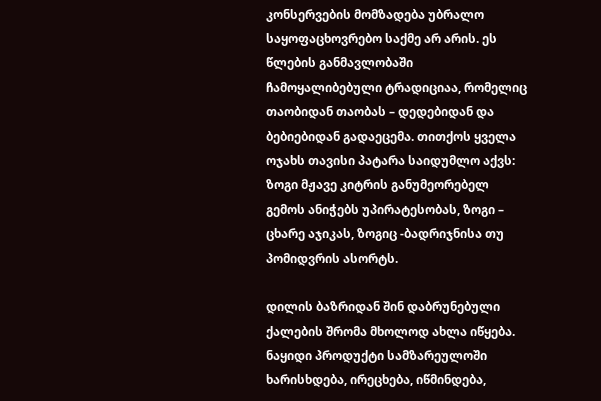კონსერვების მომზადება უბრალო საყოფაცხოვრებო საქმე არ არის. ეს წლების განმავლობაში ჩამოყალიბებული ტრადიციაა, რომელიც თაობიდან თაობას – დედებიდან და ბებიებიდან გადაეცემა. თითქოს ყველა ოჯახს თავისი პატარა საიდუმლო აქვს: ზოგი მჟავე კიტრის განუმეორებელ გემოს ანიჭებს უპირატესობას, ზოგი – ცხარე აჯიკას, ზოგიც -ბადრიჯნისა თუ პომიდვრის ასორტს.

დილის ბაზრიდან შინ დაბრუნებული ქალების შრომა მხოლოდ ახლა იწყება. ნაყიდი პროდუქტი სამზარეულოში ხარისხდება, ირეცხება, იწმინდება,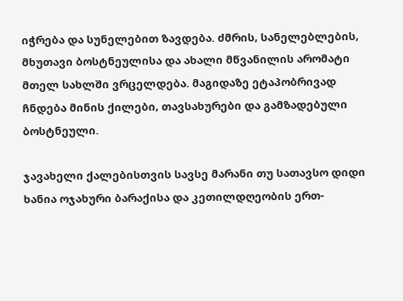იჭრება და სუნელებით ზავდება. ძმრის, სანელებლების, მხუთავი ბოსტნეულისა და ახალი მწვანილის არომატი მთელ სახლში ვრცელდება. მაგიდაზე ეტაპობრივად ჩნდება მინის ქილები, თავსახურები და გამზადებული ბოსტნეული.

ჯავახელი ქალებისთვის სავსე მარანი თუ სათავსო დიდი ხანია ოჯახური ბარაქისა და კეთილდღეობის ერთ-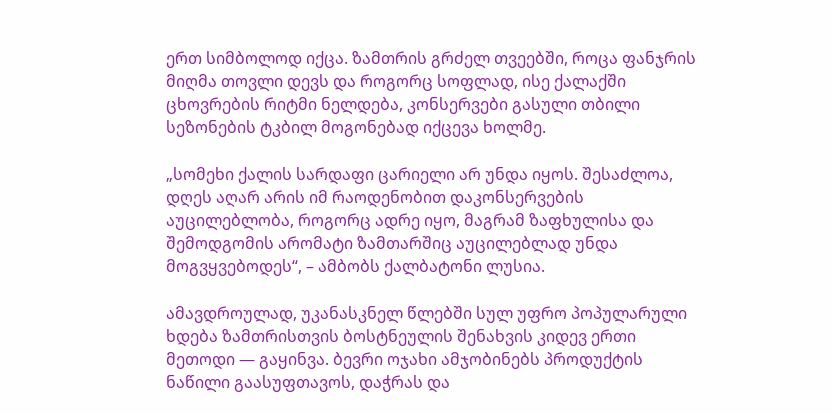ერთ სიმბოლოდ იქცა. ზამთრის გრძელ თვეებში, როცა ფანჯრის მიღმა თოვლი დევს და როგორც სოფლად, ისე ქალაქში ცხოვრების რიტმი ნელდება, კონსერვები გასული თბილი სეზონების ტკბილ მოგონებად იქცევა ხოლმე.

„სომეხი ქალის სარდაფი ცარიელი არ უნდა იყოს. შესაძლოა, დღეს აღარ არის იმ რაოდენობით დაკონსერვების აუცილებლობა, როგორც ადრე იყო, მაგრამ ზაფხულისა და შემოდგომის არომატი ზამთარშიც აუცილებლად უნდა მოგვყვებოდეს“, – ამბობს ქალბატონი ლუსია.

ამავდროულად, უკანასკნელ წლებში სულ უფრო პოპულარული ხდება ზამთრისთვის ბოსტნეულის შენახვის კიდევ ერთი მეთოდი — გაყინვა. ბევრი ოჯახი ამჯობინებს პროდუქტის ნაწილი გაასუფთავოს, დაჭრას და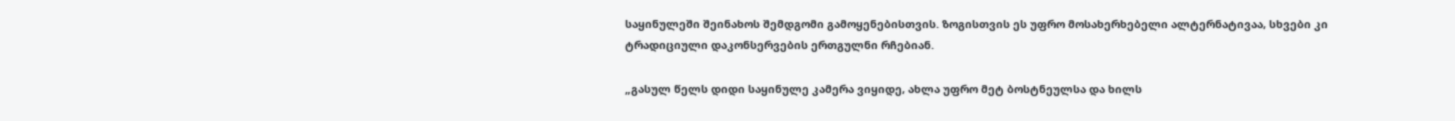საყინულეში შეინახოს შემდგომი გამოყენებისთვის. ზოგისთვის ეს უფრო მოსახერხებელი ალტერნატივაა, სხვები კი ტრადიციული დაკონსერვების ერთგულნი რჩებიან.

„გასულ წელს დიდი საყინულე კამერა ვიყიდე, ახლა უფრო მეტ ბოსტნეულსა და ხილს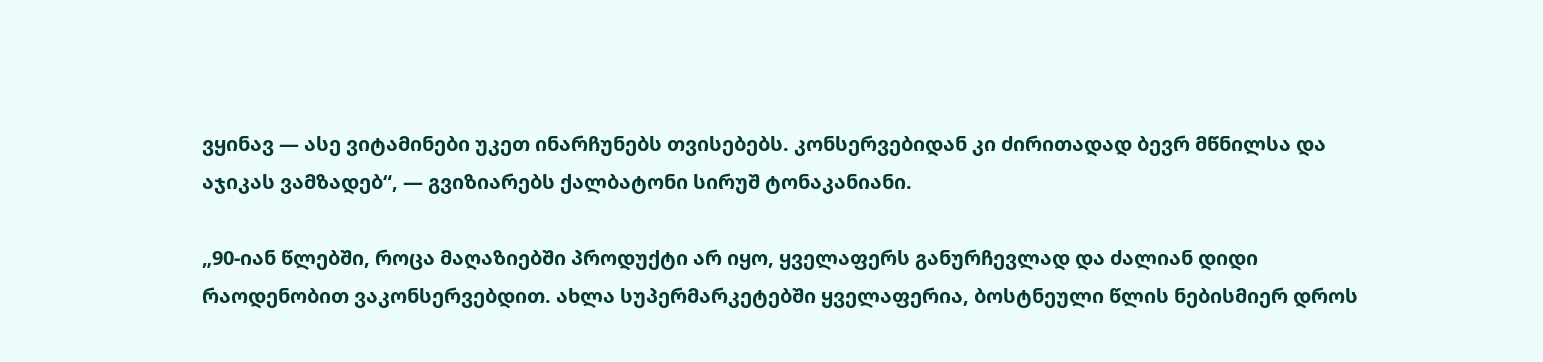ვყინავ — ასე ვიტამინები უკეთ ინარჩუნებს თვისებებს. კონსერვებიდან კი ძირითადად ბევრ მწნილსა და აჯიკას ვამზადებ“, — გვიზიარებს ქალბატონი სირუშ ტონაკანიანი.

„90-იან წლებში, როცა მაღაზიებში პროდუქტი არ იყო, ყველაფერს განურჩევლად და ძალიან დიდი რაოდენობით ვაკონსერვებდით. ახლა სუპერმარკეტებში ყველაფერია, ბოსტნეული წლის ნებისმიერ დროს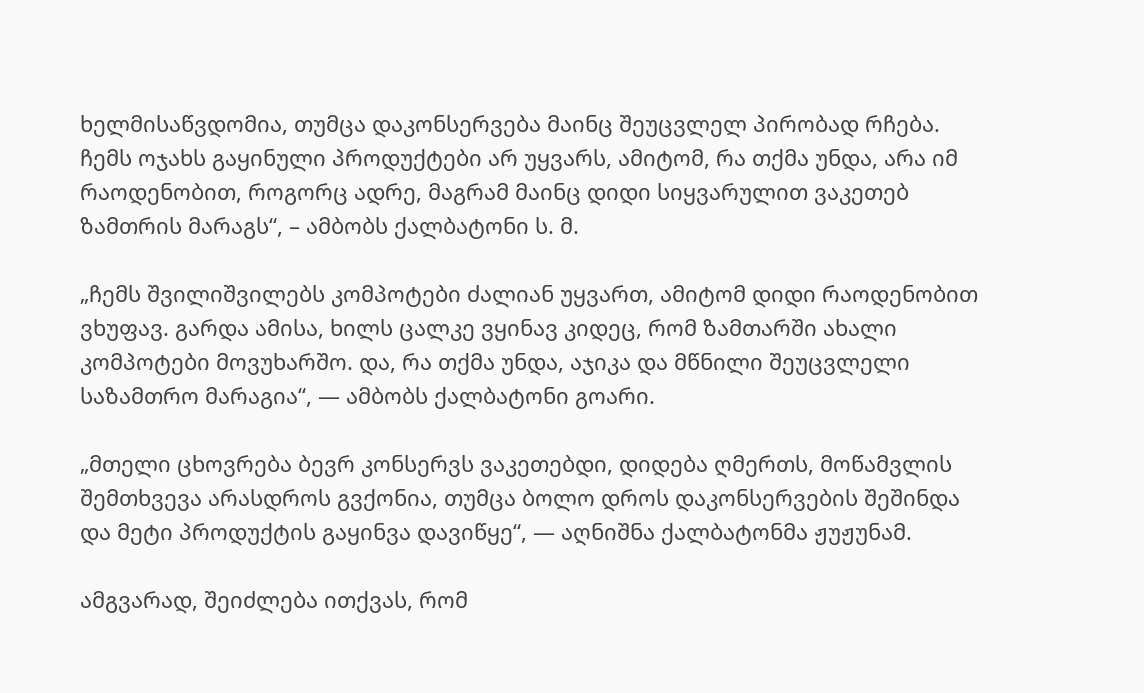ხელმისაწვდომია, თუმცა დაკონსერვება მაინც შეუცვლელ პირობად რჩება. ჩემს ოჯახს გაყინული პროდუქტები არ უყვარს, ამიტომ, რა თქმა უნდა, არა იმ რაოდენობით, როგორც ადრე, მაგრამ მაინც დიდი სიყვარულით ვაკეთებ ზამთრის მარაგს“, – ამბობს ქალბატონი ს. მ.

„ჩემს შვილიშვილებს კომპოტები ძალიან უყვართ, ამიტომ დიდი რაოდენობით ვხუფავ. გარდა ამისა, ხილს ცალკე ვყინავ კიდეც, რომ ზამთარში ახალი კომპოტები მოვუხარშო. და, რა თქმა უნდა, აჯიკა და მწნილი შეუცვლელი საზამთრო მარაგია“, — ამბობს ქალბატონი გოარი.

„მთელი ცხოვრება ბევრ კონსერვს ვაკეთებდი, დიდება ღმერთს, მოწამვლის შემთხვევა არასდროს გვქონია, თუმცა ბოლო დროს დაკონსერვების შეშინდა და მეტი პროდუქტის გაყინვა დავიწყე“, — აღნიშნა ქალბატონმა ჟუჟუნამ.

ამგვარად, შეიძლება ითქვას, რომ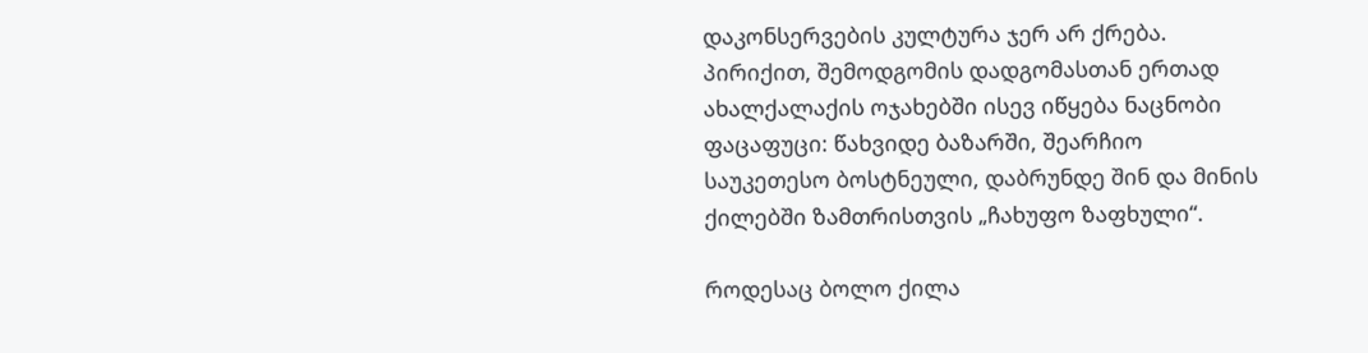დაკონსერვების კულტურა ჯერ არ ქრება. პირიქით, შემოდგომის დადგომასთან ერთად ახალქალაქის ოჯახებში ისევ იწყება ნაცნობი ფაცაფუცი: წახვიდე ბაზარში, შეარჩიო საუკეთესო ბოსტნეული, დაბრუნდე შინ და მინის ქილებში ზამთრისთვის „ჩახუფო ზაფხული“.

როდესაც ბოლო ქილა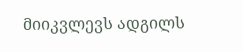მიიკვლევს ადგილს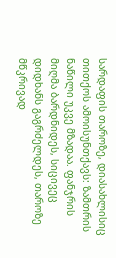სარდაფის თაროზე, დიასახლისიც თითქოს ამოისუნთქავს: ზამთრის ნაწილი უკვე მზადაა. ფანჯრის მიღმა ბარდნიდეს, სიცივეც დიდხანს გაგრძელდეს, თაროზე მწკრივად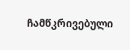ჩამწკრივებული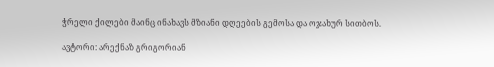ჭრელი ქილები მაინც ინახავს მზიანი დღეების გემოსა და ოჯახურ სითბოს.

ავტორი: არექნაზ გრიგორიან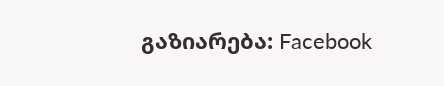გაზიარება: Facebook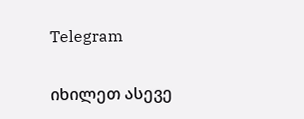Telegram

იხილეთ ასევე